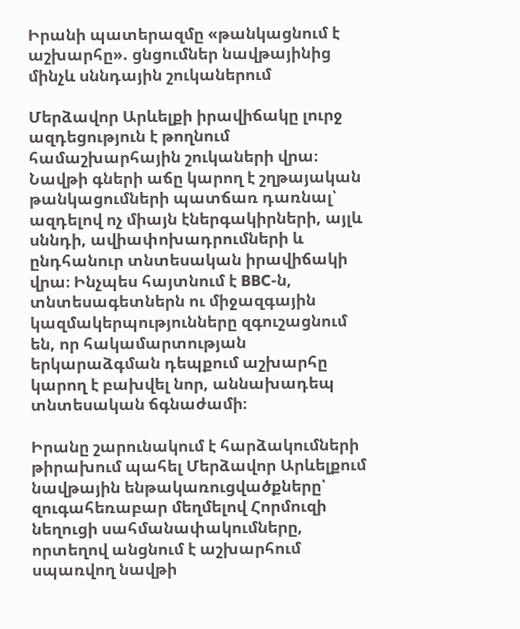Իրանի պատերազմը «թանկացնում է աշխարհը». ցնցումներ նավթայինից մինչև սննդային շուկաներում

Մերձավոր Արևելքի իրավիճակը լուրջ ազդեցություն է թողնում համաշխարհային շուկաների վրա։ Նավթի գների աճը կարող է շղթայական թանկացումների պատճառ դառնալ՝ ազդելով ոչ միայն էներգակիրների, այլև սննդի, ավիափոխադրումների և ընդհանուր տնտեսական իրավիճակի վրա։ Ինչպես հայտնում է BBC-ն, տնտեսագետներն ու միջազգային կազմակերպությունները զգուշացնում են, որ հակամարտության երկարաձգման դեպքում աշխարհը կարող է բախվել նոր, աննախադեպ տնտեսական ճգնաժամի։

Իրանը շարունակում է հարձակումների թիրախում պահել Մերձավոր Արևելքում նավթային ենթակառուցվածքները՝ զուգահեռաբար մեղմելով Հորմուզի նեղուցի սահմանափակումները, որտեղով անցնում է աշխարհում սպառվող նավթի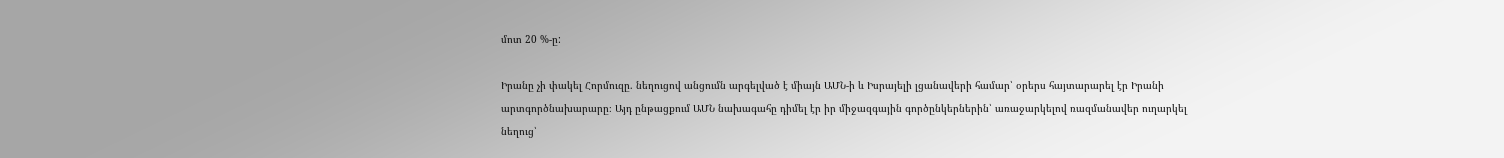մոտ 20 %-ը:

Իրանը չի փակել Հորմուզը. նեղուցով անցումն արգելված է միայն ԱՄՆ-ի և Իսրայելի լցանավերի համար՝ օրերս հայտարարել էր Իրանի արտգործնախարարը։ Այդ ընթացքում ԱՄՆ նախագահը դիմել էր իր միջազգային գործընկերներին՝ առաջարկելով ռազմանավեր ուղարկել նեղուց՝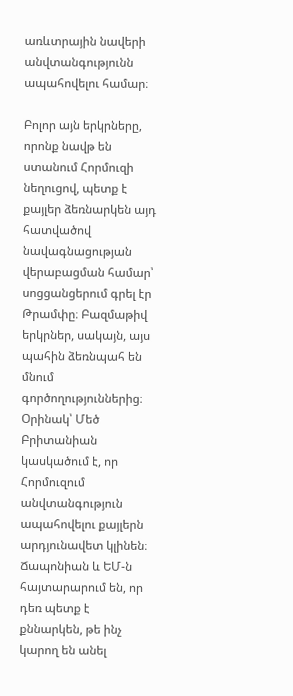առևտրային նավերի անվտանգությունն ապահովելու համար։

Բոլոր այն երկրները, որոնք նավթ են ստանում Հորմուզի նեղուցով, պետք է քայլեր ձեռնարկեն այդ հատվածով նավագնացության վերաբացման համար՝ սոցցանցերում գրել էր Թրամփը։ Բազմաթիվ երկրներ, սակայն, այս պահին ձեռնպահ են մնում գործողություններից։ Օրինակ՝ Մեծ Բրիտանիան կասկածում է, որ Հորմուզում անվտանգություն ապահովելու քայլերն արդյունավետ կլինեն։ Ճապոնիան և ԵՄ-ն հայտարարում են, որ դեռ պետք է քննարկեն, թե ինչ կարող են անել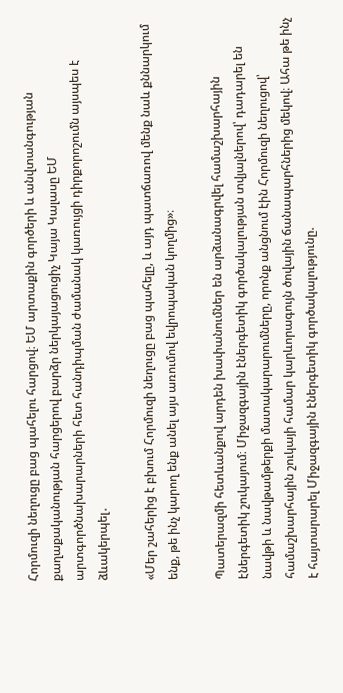Հորմուզի նեղուցը բաց պահելու հարցով։ ԵՄ արտաքին գործերի և անվտանգության քաղաքականության հարցերով բարձր ներկայացուցիչ Կայա Կալասը ԵՄ արտգործնախարարների հետ հանդիպման ժամանակ կառույցի դիրքորոշումն այսպես է ձևակերպել․

«Մեր շահերից է բխում Հորմուզի նեղուցը բաց պահելը, և այդ պատճառով մենք նաև քննարկում ենք, թե ինչ կարող ենք անել այս առումով եվրոպական կողմից»։

Պատերազմի հետևանքով արդեն խափանումներ են արձանագրվել համաշխարհային էներգետիկ շուկայում։ Միջազգային էներգետիկ գործակալության տվյալներով՝ դադարել են նավթի և նավթամթերքի մատակարարումները, որոնք անցնում էին Հորմուզի նեղուցով՝ համաշխարհային շուկայի համար կարևորագույն ծովային ճանապարհներից մեկով։ Ահա թե ինչ է հայտարարել Միջազգային էներգետիկ գործակալությունը.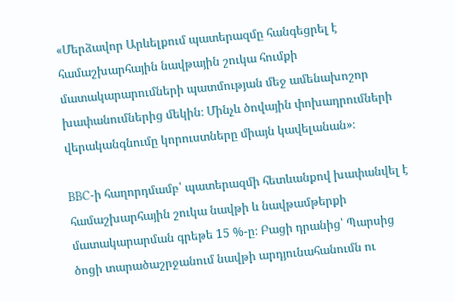«Մերձավոր Արևելքում պատերազմը հանգեցրել է համաշխարհային նավթային շուկա հումքի մատակարարումների պատմության մեջ ամենախոշոր խափանումներից մեկին։ Մինչև ծովային փոխադրումների վերականգնումը կորուստները միայն կավելանան»։

BBC-ի հաղորդմամբ՝ պատերազմի հետևանքով խափանվել է համաշխարհային շուկա նավթի և նավթամթերքի մատակարարման գրեթե 15 %-ը։ Բացի դրանից՝ Պարսից ծոցի տարածաշրջանում նավթի արդյունահանումն ու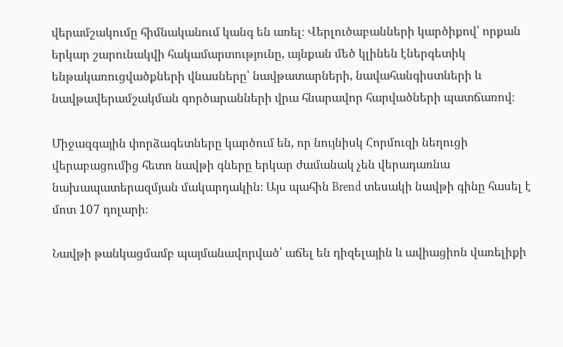վերամշակումը հիմնականում կանգ են առել։ Վերլուծաբանների կարծիքով՝ որքան երկար շարունակվի հակամարտությունը, այնքան մեծ կլինեն էներգետիկ ենթակառուցվածքների վնասները՝ նավթատարների, նավահանգիստների և նավթավերամշակման գործարանների վրա հնարավոր հարվածների պատճառով։

Միջազգային փորձագետները կարծում են, որ նույնիսկ Հորմուզի նեղուցի վերաբացումից հետո նավթի գները երկար ժամանակ չեն վերադառնա նախապատերազմյան մակարդակին։ Այս պահին Brend տեսակի նավթի գինը հասել է մոտ 107 դոլարի։

Նավթի թանկացմամբ պայմանավորված՝ աճել են դիզելային և ավիացիոն վառելիքի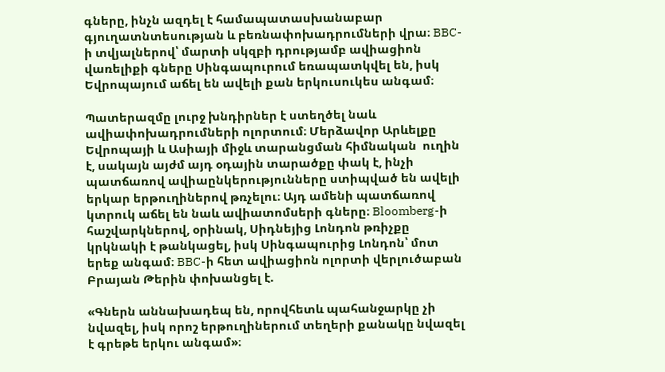գները, ինչն ազդել է համապատասխանաբար գյուղատնտեսության և բեռնափոխադրումների վրա։ BBC-ի տվյալներով՝ մարտի սկզբի դրությամբ ավիացիոն վառելիքի գները Սինգապուրում եռապատկվել են, իսկ Եվրոպայում աճել են ավելի քան երկուսուկես անգամ։

Պատերազմը լուրջ խնդիրներ է ստեղծել նաև ավիափոխադրումների ոլորտում։ Մերձավոր Արևելքը Եվրոպայի և Ասիայի միջև տարանցման հիմնական  ուղին է, սակայն այժմ այդ օդային տարածքը փակ է, ինչի պատճառով ավիաընկերությունները ստիպված են ավելի երկար երթուղիներով թռչելու։ Այդ ամենի պատճառով կտրուկ աճել են նաև ավիատոմսերի գները։ Bloomberg-ի հաշվարկներով, օրինակ, Սիդնեյից Լոնդոն թռիչքը կրկնակի է թանկացել, իսկ Սինգապուրից Լոնդոն՝ մոտ երեք անգամ։ BBC-ի հետ ավիացիոն ոլորտի վերլուծաբան Բրայան Թերին փոխանցել է.

«Գներն աննախադեպ են, որովհետև պահանջարկը չի նվազել, իսկ որոշ երթուղիներում տեղերի քանակը նվազել է գրեթե երկու անգամ»։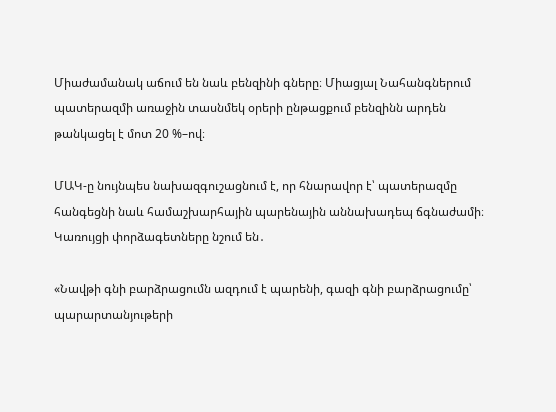Միաժամանակ աճում են նաև բենզինի գները։ Միացյալ Նահանգներում պատերազմի առաջին տասնմեկ օրերի ընթացքում բենզինն արդեն թանկացել է մոտ 20 %–ով։

ՄԱԿ-ը նույնպես նախազգուշացնում է, որ հնարավոր է՝ պատերազմը հանգեցնի նաև համաշխարհային պարենային աննախադեպ ճգնաժամի։ Կառույցի փորձագետները նշում են․

«Նավթի գնի բարձրացումն ազդում է պարենի, գազի գնի բարձրացումը՝  պարարտանյութերի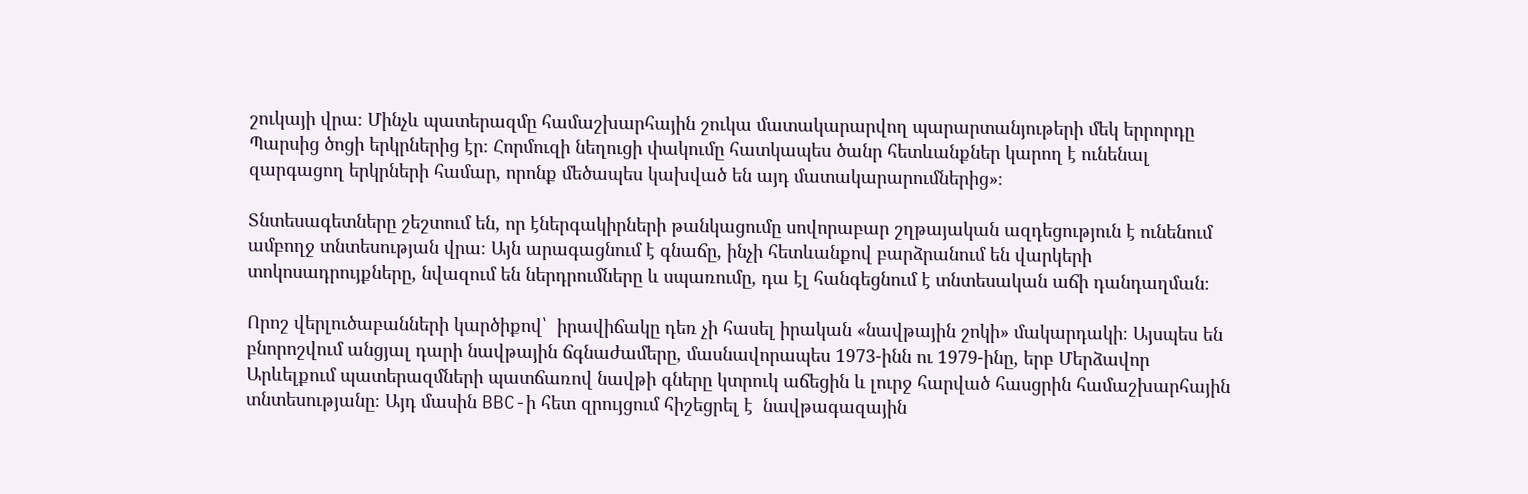շուկայի վրա։ Մինչև պատերազմը համաշխարհային շուկա մատակարարվող պարարտանյութերի մեկ երրորդը Պարսից ծոցի երկրներից էր։ Հորմուզի նեղուցի փակումը հատկապես ծանր հետևանքներ կարող է ունենալ զարգացող երկրների համար, որոնք մեծապես կախված են այդ մատակարարումներից»։

Տնտեսագետները շեշտում են, որ էներգակիրների թանկացումը սովորաբար շղթայական ազդեցություն է ունենում ամբողջ տնտեսության վրա։ Այն արագացնում է գնաճը, ինչի հետևանքով բարձրանում են վարկերի տոկոսադրույքները, նվազում են ներդրումները և սպառումը, դա էլ հանգեցնում է տնտեսական աճի դանդաղման։

Որոշ վերլուծաբանների կարծիքով՝  իրավիճակը դեռ չի հասել իրական «նավթային շոկի» մակարդակի։ Այսպես են բնորոշվում անցյալ դարի նավթային ճգնաժամերը, մասնավորապես 1973-ինն ու 1979-ինը, երբ Մերձավոր Արևելքում պատերազմների պատճառով նավթի գները կտրուկ աճեցին և լուրջ հարված հասցրին համաշխարհային տնտեսությանը։ Այդ մասին BBC-ի հետ զրույցում հիշեցրել է  նավթագազային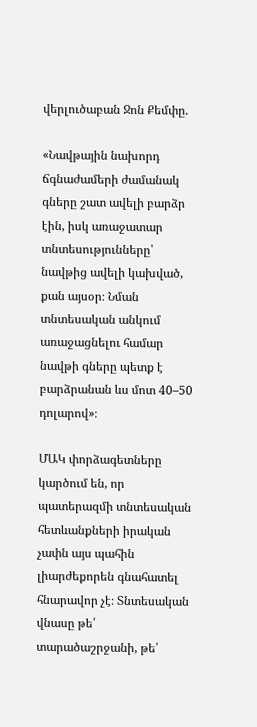վերլուծաբան Ջոն Քեմփը.

«Նավթային նախորդ ճգնաժամերի ժամանակ գները շատ ավելի բարձր էին, իսկ առաջատար տնտեսությունները՝ նավթից ավելի կախված, քան այսօր։ Նման տնտեսական անկում առաջացնելու համար նավթի գները պետք է բարձրանան ևս մոտ 40–50 դոլարով»։

ՄԱԿ փորձագետները կարծում են, որ պատերազմի տնտեսական հետևանքների իրական չափն այս պահին լիարժեքորեն գնահատել հնարավոր չէ։ Տնտեսական վնասը թե՛ տարածաշրջանի, թե՛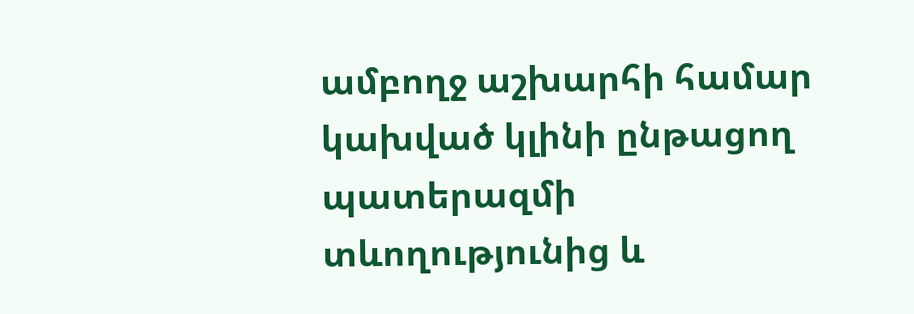ամբողջ աշխարհի համար կախված կլինի ընթացող պատերազմի տևողությունից և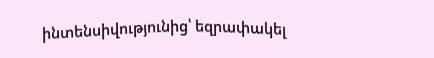ինտենսիվությունից՝ եզրափակել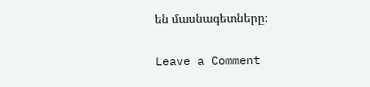են մասնագետները։

Leave a Comment